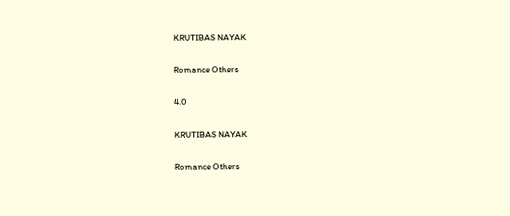KRUTIBAS NAYAK

Romance Others

4.0

KRUTIBAS NAYAK

Romance Others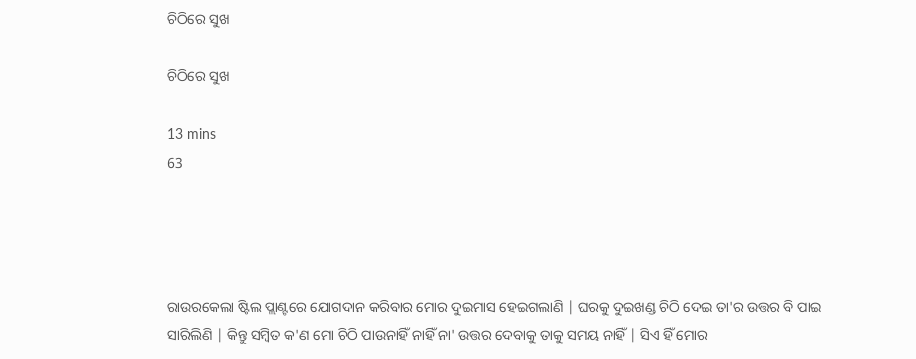ଚିଠିରେ ସୁଖ

ଚିଠିରେ ସୁଖ

13 mins
63




ରାଉରକେଲା ଷ୍ଟିଲ ପ୍ଲାଣ୍ଟରେ ଯୋଗଦାନ କରିବାର ମୋର ଦୁଇମାସ ହେଇଗଲାଣି | ଘରକୁ ଦୁଇଖଣ୍ଡ ଚିଠି ଦେଇ ତା'ର ଉତ୍ତର ବି ପାଇ ସାରିଲିଣି | କିନ୍ତୁ ସମ୍ବିତ କ'ଣ ମୋ ଚିଠି ପାଉନାହିଁ ନାହିଁ ନା' ଉତ୍ତର ଦେବାକୁ ତାକୁ ସମୟ ନାହିଁ | ସିଏ ହିଁ ମୋର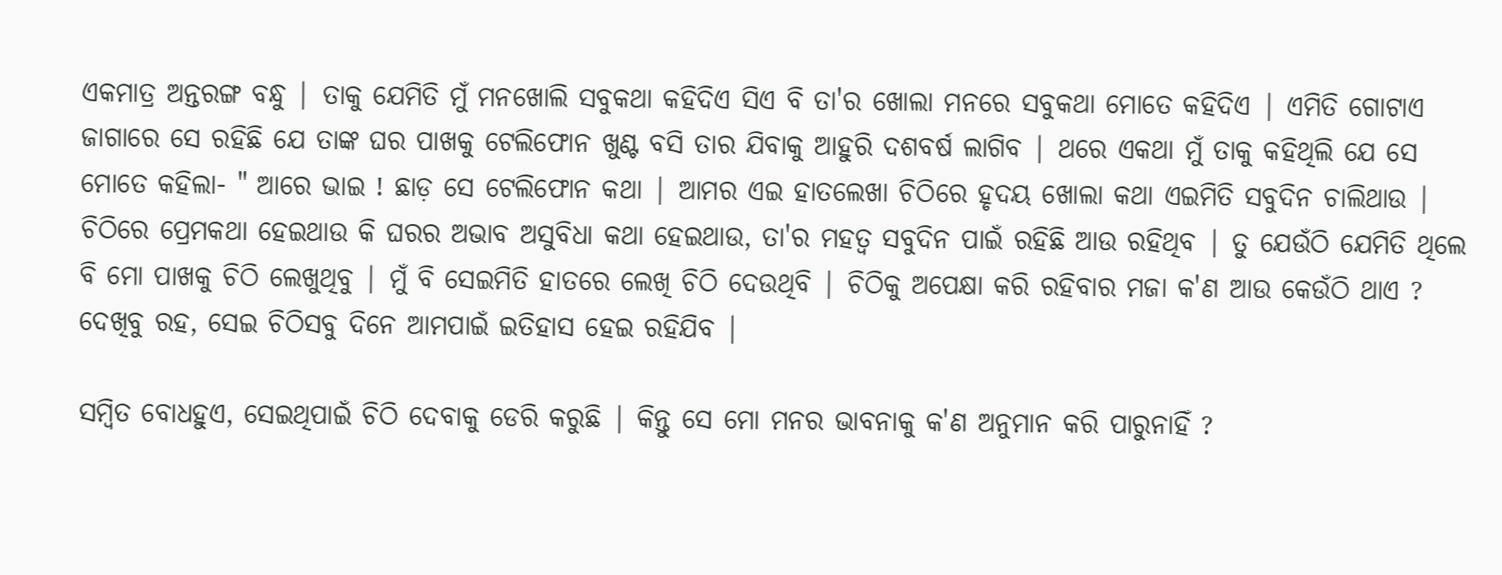ଏକମାତ୍ର ଅନ୍ତରଙ୍ଗ ବନ୍ଧୁ | ତାକୁ ଯେମିତି ମୁଁ ମନଖୋଲି ସବୁକଥା କହିଦିଏ ସିଏ ବି ତା'ର ଖୋଲା ମନରେ ସବୁକଥା ମୋତେ କହିଦିଏ | ଏମିତି ଗୋଟାଏ ଜାଗାରେ ସେ ରହିଛି ଯେ ତାଙ୍କ ଘର ପାଖକୁ ଟେଲିଫୋନ ଖୁଣ୍ଟ ବସି ତାର ଯିବାକୁ ଆହୁରି ଦଶବର୍ଷ ଲାଗିବ | ଥରେ ଏକଥା ମୁଁ ତାକୁ କହିଥିଲି ଯେ ସେ ମୋତେ କହିଲା- " ଆରେ ଭାଇ ! ଛାଡ଼ ସେ ଟେଲିଫୋନ କଥା | ଆମର ଏଇ ହାତଲେଖା ଚିଠିରେ ହୃଦୟ ଖୋଲା କଥା ଏଇମିତି ସବୁଦିନ ଚାଲିଥାଉ | ଚିଠିରେ ପ୍ରେମକଥା ହେଇଥାଉ କି ଘରର ଅଭାବ ଅସୁବିଧା କଥା ହେଇଥାଉ, ତା'ର ମହତ୍ୱ ସବୁଦିନ ପାଇଁ ରହିଛି ଆଉ ରହିଥିବ | ତୁ ଯେଉଁଠି ଯେମିତି ଥିଲେ ବି ମୋ ପାଖକୁ ଚିଠି ଲେଖୁଥିବୁ | ମୁଁ ବି ସେଇମିତି ହାତରେ ଲେଖି ଚିଠି ଦେଉଥିବି | ଚିଠିକୁ ଅପେକ୍ଷା କରି ରହିବାର ମଜା କ'ଣ ଆଉ କେଉଁଠି ଥାଏ ? ଦେଖିବୁ ରହ, ସେଇ ଚିଠିସବୁ ଦିନେ ଆମପାଇଁ ଇତିହାସ ହେଇ ରହିଯିବ |

ସମ୍ବିତ ବୋଧହୁଏ, ସେଇଥିପାଇଁ ଚିଠି ଦେବାକୁ ଡେରି କରୁଛି | କିନ୍ତୁ ସେ ମୋ ମନର ଭାବନାକୁ କ'ଣ ଅନୁମାନ କରି ପାରୁନାହିଁ ?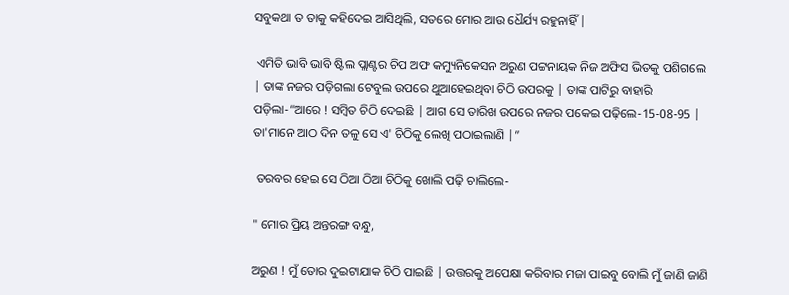ସବୁକଥା ତ ତାକୁ କହିଦେଇ ଆସିଥିଲି, ସତରେ ମୋର ଆଉ ଧୈର୍ଯ୍ୟ ରହୁନାହିଁ |

 ଏମିତି ଭାବି ଭାବି ଷ୍ଟିଲ ପ୍ଲାଣ୍ଟର ଚିପ ଅଫ କମ୍ୟୁନିକେସନ ଅରୁଣ ପଟ୍ଟନାୟକ ନିଜ ଅଫିସ ଭିତକୁ ପଶିଗଲେ | ତାଙ୍କ ନଜର ପଡ଼ିଗଲା ଟେବୁଲ ଉପରେ ଥୁଆହେଇଥିବା ଚିଠି ଉପରକୁ | ତାଙ୍କ ପାଟିରୁ ବାହାରି ପଡ଼ିଲା-“ଆରେ ! ସମ୍ବିତ ଚିଠି ଦେଇଛି | ଆଗ ସେ ତାରିଖ ଉପରେ ନଜର ପକେଇ ପଢ଼ିଲେ-15-08-95 | ତା'ମାନେ ଆଠ ଦିନ ତଳୁ ସେ ଏ' ଚିଠିକୁ ଲେଖି ପଠାଇଲାଣି |”

 ତରବର ହେଇ ସେ ଠିଆ ଠିଆ ଚିଠିକୁ ଖୋଲି ପଢ଼ି ଚାଲିଲେ-

" ମୋର ପ୍ରିୟ ଅନ୍ତରଙ୍ଗ ବନ୍ଧୁ,

ଅରୁଣ ! ମୁଁ ତୋର ଦୁଇଟାଯାକ ଚିଠି ପାଇଛି | ଉତ୍ତରକୁ ଅପେକ୍ଷା କରିବାର ମଜା ପାଇବୁ ବୋଲି ମୁଁ ଜାଣି ଜାଣି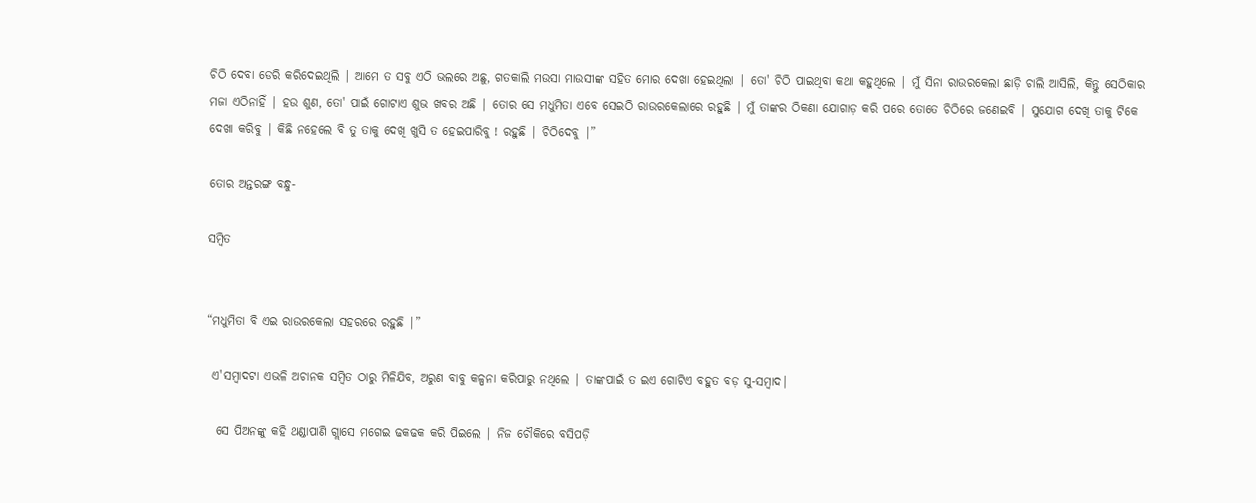ଚିଠି ଦେବା ଡେରି କରିଦେଇଥିଲି | ଆମେ ତ ସବୁ ଏଠି ଭଲରେ ଅଛୁ, ଗତକାଲି ମଉସା ମାଉସୀଙ୍କ ସହିତ ମୋର ଦେଖା ହେଇଥିଲା | ତୋ' ଚିଠି ପାଇଥିବା କଥା କହୁଥିଲେ | ମୁଁ ସିନା ରାଉରକେଲା ଛାଡ଼ି ଚାଲି ଆସିଲି, କିନ୍ତୁ ସେଠିକାର ମଜା ଏଠିନାହିଁ | ହଉ ଶୁଣ, ତୋ' ପାଇଁ ଗୋଟାଏ ଶୁଭ ଖବର ଅଛି | ତୋର ସେ ମଧୁମିତା ଏବେ ସେଇଠି ରାଉରକେଲାରେ ରହୁଛି | ମୁଁ ତାଙ୍କର ଠିକଣା ଯୋଗାଡ଼ କରି ପରେ ତୋତେ ଚିଠିରେ ଜଣେଇବି | ସୁଯୋଗ ଦେଖି ତାକୁ ଟିକେ ଦେଖା କରିବୁ | କିଛି ନହେଲେ ବି ତୁ ତାକୁ ଦେଖି ଖୁସି ତ ହେଇପାରିବୁ ! ରହୁଛି | ଚିଠିଦେବୁ |”

ତୋର ଅନ୍ତରଙ୍ଗ ବନ୍ଧୁ-

ସମ୍ବିତ


“ମଧୁମିତା ବି ଏଇ ରାଉରକେଲା ସହରରେ ରହୁଛି |”

 ଏ'ସମ୍ବାଦଟା ଏଭଳି ଅଚାନକ ସମ୍ବିତ ଠାରୁ ମିଳିଯିବ, ଅରୁଣ ବାବୁ କଳ୍ପନା କରିପାରୁ ନଥିଲେ | ତାଙ୍କପାଇଁ ତ ଇଏ ଗୋଟିଏ ବହୁତ ବଡ଼ ସୁ-ସମ୍ବାଦ|

  ସେ ପିଅନଙ୍କୁ କହି ଥଣ୍ଡାପାଣି ଗ୍ଲାସେ ମଗେଇ ଢକଢକ କରି ପିଇଲେ | ନିଜ ଚୌକିରେ ବସିପଡ଼ି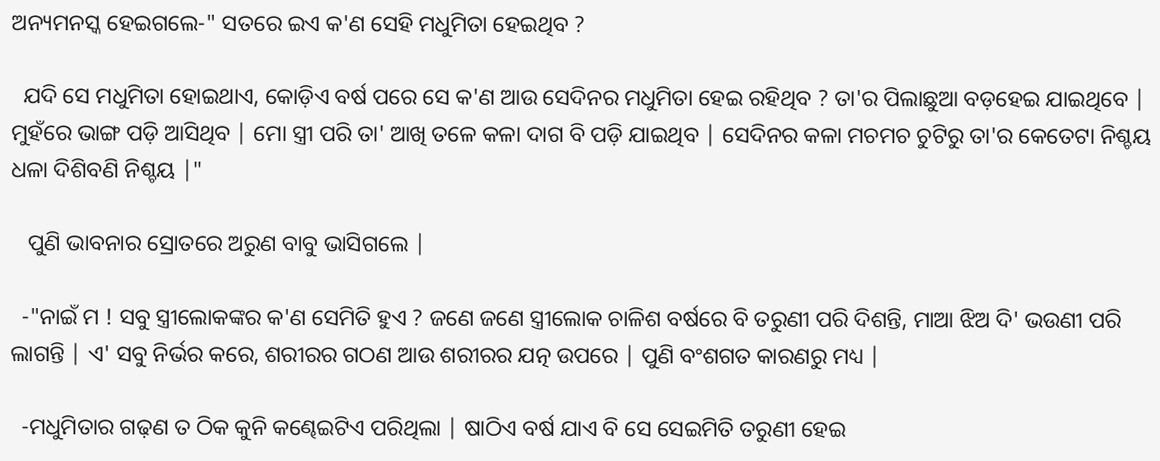ଅନ୍ୟମନସ୍କ ହେଇଗଲେ-" ସତରେ ଇଏ କ'ଣ ସେହି ମଧୁମିତା ହେଇଥିବ ?

  ଯଦି ସେ ମଧୁମିତା ହୋଇଥାଏ, କୋଡ଼ିଏ ବର୍ଷ ପରେ ସେ କ'ଣ ଆଉ ସେଦିନର ମଧୁମିତା ହେଇ ରହିଥିବ ? ତା'ର ପିଲାଛୁଆ ବଡ଼ହେଇ ଯାଇଥିବେ | ମୁହଁରେ ଭାଙ୍ଗ ପଡ଼ି ଆସିଥିବ | ମୋ ସ୍ତ୍ରୀ ପରି ତା' ଆଖି ତଳେ କଳା ଦାଗ ବି ପଡ଼ି ଯାଇଥିବ | ସେଦିନର କଳା ମଚମଚ ଚୁଟିରୁ ତା'ର କେତେଟା ନିଶ୍ଚୟ ଧଳା ଦିଶିବଣି ନିଶ୍ଚୟ |"

   ପୁଣି ଭାବନାର ସ୍ରୋତରେ ଅରୁଣ ବାବୁ ଭାସିଗଲେ |

  -"ନାଇଁ ମ ! ସବୁ ସ୍ତ୍ରୀଲୋକଙ୍କର କ'ଣ ସେମିତି ହୁଏ ? ଜଣେ ଜଣେ ସ୍ତ୍ରୀଲୋକ ଚାଳିଶ ବର୍ଷରେ ବି ତରୁଣୀ ପରି ଦିଶନ୍ତି, ମାଆ ଝିଅ ଦି' ଭଉଣୀ ପରି ଲାଗନ୍ତି | ଏ' ସବୁ ନିର୍ଭର କରେ, ଶରୀରର ଗଠଣ ଆଉ ଶରୀରର ଯତ୍ନ ଉପରେ | ପୁଣି ବଂଶଗତ କାରଣରୁ ମଧ୍ୟ |

  -ମଧୁମିତାର ଗଢ଼ଣ ତ ଠିକ କୁନି କଣ୍ଢେଇଟିଏ ପରିଥିଲା | ଷାଠିଏ ବର୍ଷ ଯାଏ ବି ସେ ସେଇମିତି ତରୁଣୀ ହେଇ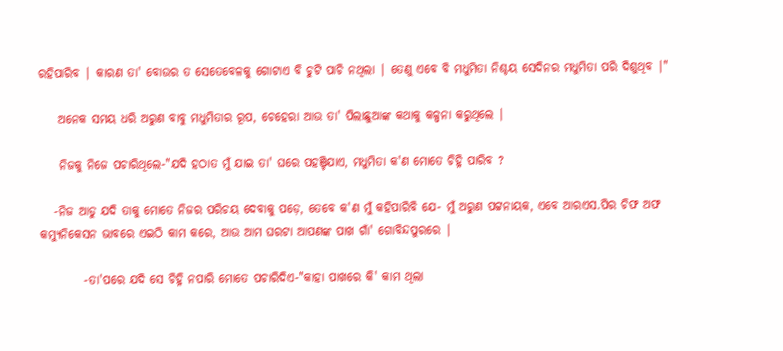ରହିପାରିବ | କାରଣ ତା' ବୋଉର ତ ସେତେବେଳକୁ ଗୋଟାଏ ବି ଚୁଟି ପାଚି ନଥିଲା | ତେଣୁ ଏବେ ବି ମଧୁମିତା ନିଶ୍ଚୟ ସେଦିନର ମଧୁମିତା ପରି ଦିଶୁଥିବ |"

    ଅନେକ ସମୟ ଧରି ଅରୁଣ ବାବୁ ମଧୁମିତାର ରୂପ, ଚେହେରା ଆଉ ତା' ପିଲାଛୁଆଙ୍କ କଥାକୁ କଳ୍ପନା କରୁଥିଲେ |

    ନିଜକୁ ନିଜେ ପଚାରିଥିଲେ-"ଯଦି ହଠାତ ମୁଁ ଯାଇ ତା' ଘରେ ପହଞ୍ଚିଯାଏ, ମଧୁମିତା କ'ଣ ମୋତେ ଚିହ୍ନି ପାରିବ ?

   -ନିଜ ଆଡୁ ଯଦି ତାକୁ ମୋତେ ନିଜର ପରିଚୟ ଦେବାକୁ ପଡ଼େ, ତେବେ କ'ଣ ମୁଁ କହିପାରିବି ଯେ- ମୁଁ ଅରୁଣ ପଟ୍ଟନାୟକ, ଏବେ ଆରଏସ.ପିର ଚିଫ ଅଫ କମ୍ୟୁନିକେସନ ଭାବରେ ଏଇଠି କାମ କରେ, ଆଉ ଆମ ଘରଟା ଆପଣଙ୍କ ପାଖ ଗାଁ' ଗୋବିନ୍ଦପୁରରେ |

         -ତା'ପରେ ଯଦି ସେ ଚିହ୍ନି ନପାରି ମୋତେ ପଚାରିଦିଏ-"କାହା ପାଖରେ କି' କାମ ଥିଲା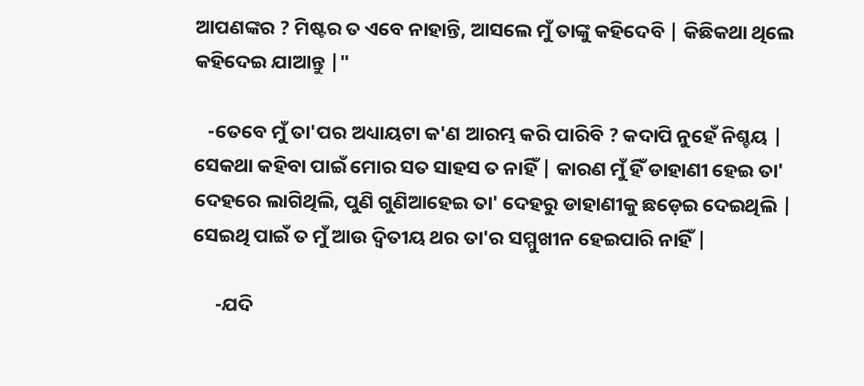ଆପଣଙ୍କର ? ମିଷ୍ଟର ତ ଏବେ ନାହାନ୍ତି, ଆସଲେ ମୁଁ ତାଙ୍କୁ କହିଦେବି | କିଛିକଥା ଥିଲେ କହିଦେଇ ଯାଆନ୍ତୁ |"

   -ତେବେ ମୁଁ ତା'ପର ଅଧ୍ୟାୟଟା କ'ଣ ଆରମ୍ଭ କରି ପାରିବି ? କଦାପି ନୁହେଁ ନିଶ୍ଚୟ | ସେକଥା କହିବା ପାଇଁ ମୋର ସତ ସାହସ ତ ନାହିଁ | କାରଣ ମୁଁ ହିଁ ଡାହାଣୀ ହେଇ ତା' ଦେହରେ ଲାଗିଥିଲି, ପୁଣି ଗୁଣିଆହେଇ ତା' ଦେହରୁ ଡାହାଣୀକୁ ଛଡ଼େଇ ଦେଇଥିଲି | ସେଇଥି ପାଇଁ ତ ମୁଁ ଆଉ ଦ୍ୱିତୀୟ ଥର ତା'ର ସମ୍ମୁଖୀନ ହେଇପାରି ନାହିଁ |

     -ଯଦି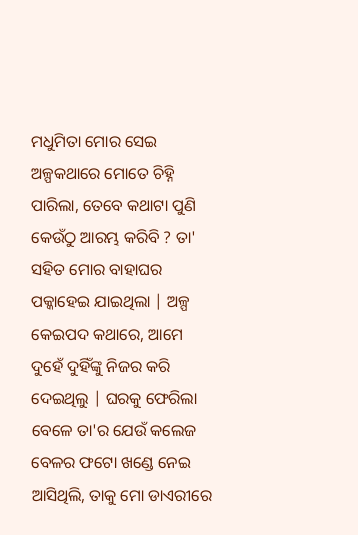ମଧୁମିତା ମୋର ସେଇ ଅଳ୍ପକଥାରେ ମୋତେ ଚିହ୍ନି ପାରିଲା, ତେବେ କଥାଟା ପୁଣି କେଉଁଠୁ ଆରମ୍ଭ କରିବି ? ତା' ସହିତ ମୋର ବାହାଘର ପକ୍କାହେଇ ଯାଇଥିଲା | ଅଳ୍ପ କେଇପଦ କଥାରେ, ଆମେ ଦୁହେଁ ଦୁହିଁଙ୍କୁ ନିଜର କରି ଦେଇଥିଲୁ | ଘରକୁ ଫେରିଲା ବେଳେ ତା'ର ଯେଉଁ କଲେଜ ବେଳର ଫଟୋ ଖଣ୍ଡେ ନେଇ ଆସିଥିଲି, ତାକୁ ମୋ ଡାଏରୀରେ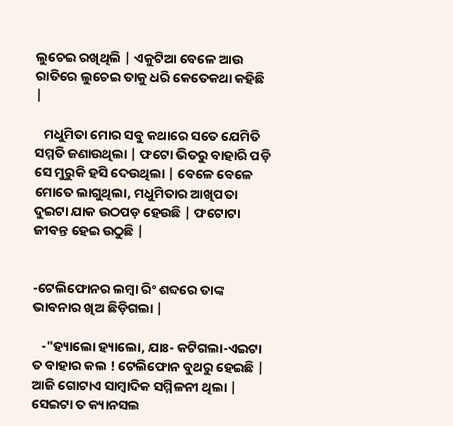ଲୁଚେଇ ରଖିଥିଲି | ଏକୁଟିଆ ବେଳେ ଆଉ ରାତିରେ ଲୁଚେଇ ତାକୁ ଧରି କେତେକଥା କହିଛି |

   ମଧୁମିତା ମୋର ସବୁ କଥାରେ ସତେ ଯେମିତି ସମ୍ମତି ଜଣାଉଥିଲା | ଫଟୋ ଭିତରୁ ବାହାରି ପଡ଼ି ସେ ମୁରୁକି ହସି ଦେଉଥିଲା | ବେଳେ ବେଳେ ମୋତେ ଲାଗୁଥିଲା, ମଧୁମିତାର ଆଖିପତା ଦୁଇଟା ଯାକ ଉଠପଡ଼ ହେଉଛି | ଫଟୋଟା ଜୀବନ୍ତ ହେଇ ଉଠୁଛି |


-ଟେଲିଫୋନର ଲମ୍ବା ରିଂ ଶବ୍ଦରେ ତାଙ୍କ ଭାବନାର ଖିଅ ଛିଡ଼ିଗଲା |

   -"ହ୍ୟାଲୋ ହ୍ୟାଲୋ, ଯାଃ- କଟିଗଲା-ଏଇଟା ତ ବାହାର କଲ ! ଟେଲିଫୋନ ବୁଥରୁ ହେଇଛି | ଆଜି ଗୋଟାଏ ସାମ୍ବାଦିକ ସମ୍ମିଳନୀ ଥିଲା | ସେଇଟା ତ କ୍ୟାନସଲ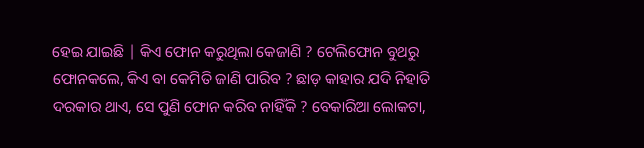ହେଇ ଯାଇଛି | କିଏ ଫୋନ କରୁଥିଲା କେଜାଣି ? ଟେଲିଫୋନ ବୁଥରୁ ଫୋନକଲେ, କିଏ ବା କେମିତି ଜାଣି ପାରିବ ? ଛାଡ଼ କାହାର ଯଦି ନିହାତି ଦରକାର ଥାଏ, ସେ ପୁଣି ଫୋନ କରିବ ନାହିଁକି ? ବେକାରିଆ ଲୋକଟା,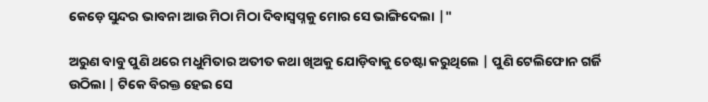କେଡ଼େ ସୁନ୍ଦର ଭାବନା ଆଉ ମିଠା ମିଠା ଦିବାସ୍ୱପ୍ନକୁ ମୋର ସେ ଭାଙ୍ଗିଦେଲା |"

ଅରୁଣ ବାବୁ ପୁଣି ଥରେ ମଧୁମିତାର ଅତୀତ କଥା ଖିଅକୁ ଯୋଡ଼ିବାକୁ ଚେଷ୍ଟା କରୁଥିଲେ | ପୁଣି ଟେଲିଫୋନ ଗର୍ଜି ଉଠିଲା | ଟିକେ ବିରକ୍ତ ହେଇ ସେ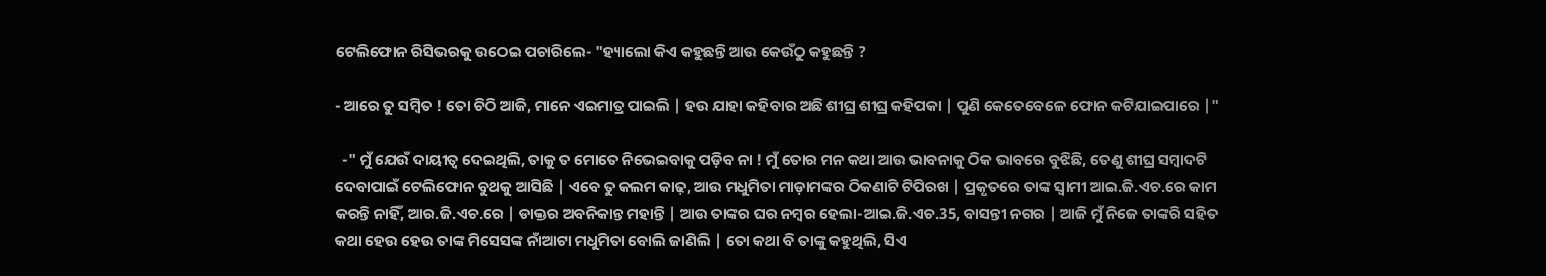ଟେଲିଫୋନ ରିସିଭରକୁ ଉଠେଇ ପଚାରିଲେ- "ହ୍ୟାଲୋ କିଏ କହୁଛନ୍ତି ଆଉ କେଉଁଠୁ କହୁଛନ୍ତି ?

- ଆରେ ତୁ ସମ୍ବିତ ! ତୋ ଚିଠି ଆଜି, ମାନେ ଏଇମାତ୍ର ପାଇଲି | ହଉ ଯାହା କହିବାର ଅଛି ଶୀଘ୍ର ଶୀଘ୍ର କହିପକା | ପୁଣି କେତେବେଳେ ଫୋନ କଟିଯାଇପାରେ |"

  -" ମୁଁ ଯେଉଁ ଦାୟୀତ୍ୱ ଦେଇଥିଲି, ତାକୁ ତ ମୋତେ ନିଭେଇବାକୁ ପଡ଼ିବ ନା ! ମୁଁ ତୋର ମନ କଥା ଆଉ ଭାବନାକୁ ଠିକ ଭାବରେ ବୁଝିଛି, ତେଣୁ ଶୀଘ୍ର ସମ୍ବାଦଟି ଦେବାପାଇଁ ଟେଲିଫୋନ ବୁଥକୁ ଆସିଛି | ଏବେ ତୁ କଲମ କାଢ଼, ଆଉ ମଧୁମିତା ମାଡ଼ାମଙ୍କର ଠିକଣାଟି ଟିପିରଖ | ପ୍ରକୃତରେ ତାଙ୍କ ସ୍ୱାମୀ ଆଇ.ଜି.ଏଚ.ରେ କାମ କରନ୍ତି ନାହିଁ, ଆର.ଜି.ଏଚ.ରେ | ଡାକ୍ତର ଅବନିକାନ୍ତ ମହାନ୍ତି | ଆଉ ତାଙ୍କର ଘର ନମ୍ବର ହେଲା-ଆଇ.ଜି.ଏଚ.35, ବାସନ୍ତୀ ନଗର | ଆଜି ମୁଁ ନିଜେ ତାଙ୍କରି ସହିତ କଥା ହେଉ ହେଉ ତାଙ୍କ ମିସେସଙ୍କ ନାଁଆଟା ମଧୁମିତା ବୋଲି ଜାଣିଲି | ତୋ କଥା ବି ତାଙ୍କୁ କହୁଥିଲି, ସିଏ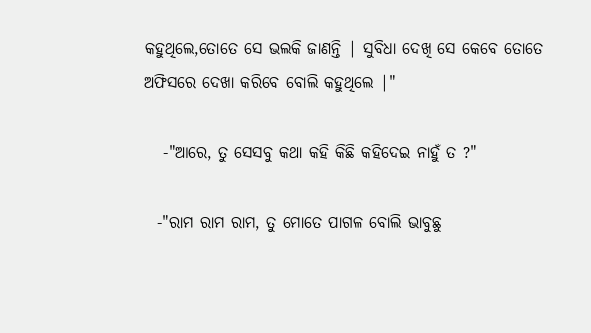କହୁଥିଲେ,ତୋତେ ସେ ଭଲକି ଜାଣନ୍ତି | ସୁବିଧା ଦେଖି ସେ କେବେ ତୋତେ ଅଫିସରେ ଦେଖା କରିବେ ବୋଲି କହୁଥିଲେ |"

   -"ଆରେ, ତୁ ସେସବୁ କଥା କହି କିଛି କହିଦେଇ ନାହୁଁ ତ ?"

  -"ରାମ ରାମ ରାମ, ତୁ ମୋତେ ପାଗଳ ବୋଲି ଭାବୁଛୁ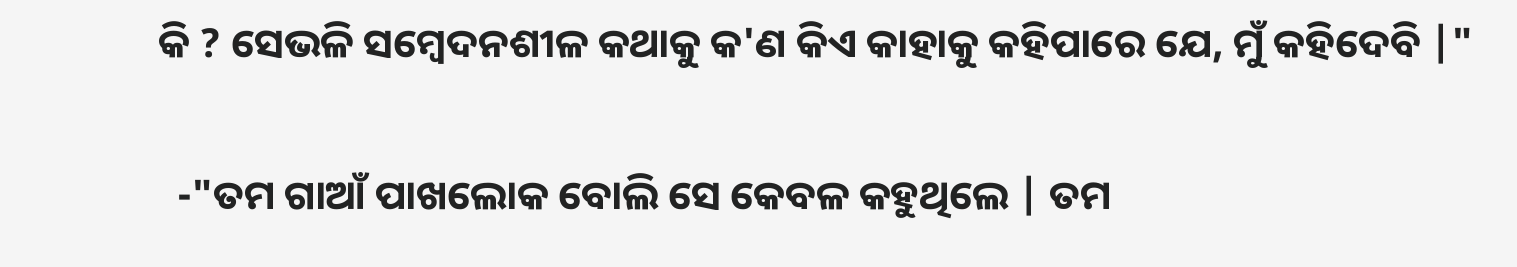କି ? ସେଭଳି ସମ୍ବେଦନଶୀଳ କଥାକୁ କ'ଣ କିଏ କାହାକୁ କହିପାରେ ଯେ, ମୁଁ କହିଦେବି |"

  -"ତମ ଗାଆଁ ପାଖଲୋକ ବୋଲି ସେ କେବଳ କହୁଥିଲେ | ତମ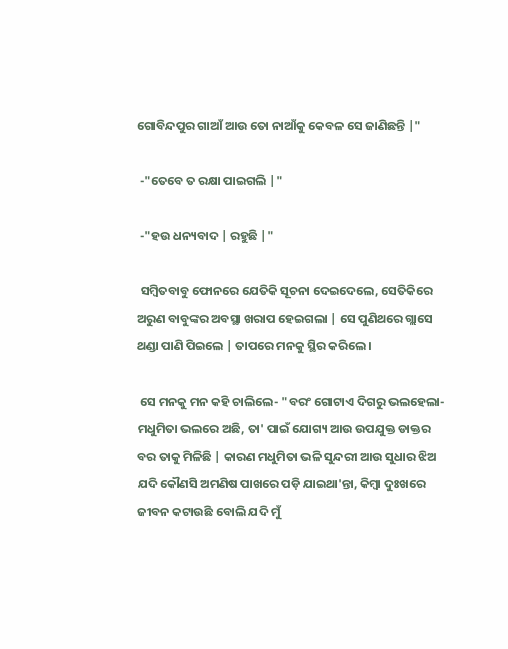ଗୋବିନ୍ଦପୁର ଗାଆଁ ଆଉ ତୋ ନାଆଁକୁ କେବଳ ସେ ଜାଣିଛନ୍ତି |"

 -"ତେବେ ତ ରକ୍ଷା ପାଇଗଲି |"

 -"ହଉ ଧନ୍ୟବାଦ | ରହୁଛି |"

 ସମ୍ବିତବାବୁ ଫୋନରେ ଯେତିକି ସୂଚନା ଦେଇଦେଲେ, ସେତିକିରେ ଅରୁଣ ବାବୁଙ୍କର ଅବସ୍ଥା ଖରାପ ହେଇଗଲା | ସେ ପୁଣିଥରେ ଗ୍ଲାସେ ଥଣ୍ଡା ପାଣି ପିଇଲେ | ତାପରେ ମନକୁ ସ୍ଥିର କରିଲେ ।

 ସେ ମନକୁ ମନ କହି ଚାଲିଲେ- "ବରଂ ଗୋଟାଏ ଦିଗରୁ ଭଲହେଲା-ମଧୁମିତା ଭଲରେ ଅଛି, ତା' ପାଇଁ ଯୋଗ୍ୟ ଆଉ ଉପଯୁକ୍ତ ଡାକ୍ତର ବର ତାକୁ ମିଳିଛି | କାରଣ ମଧୁମିତା ଭଳି ସୁନ୍ଦରୀ ଆଉ ସୁଧାର ଝିଅ ଯଦି କୌଣସି ଅମଣିଷ ପାଖରେ ପଡ଼ି ଯାଇଥା'ନ୍ତା, କିମ୍ବା ଦୁଃଖରେ ଜୀବନ କଟାଉଛି ବୋଲି ଯଦି ମୁଁ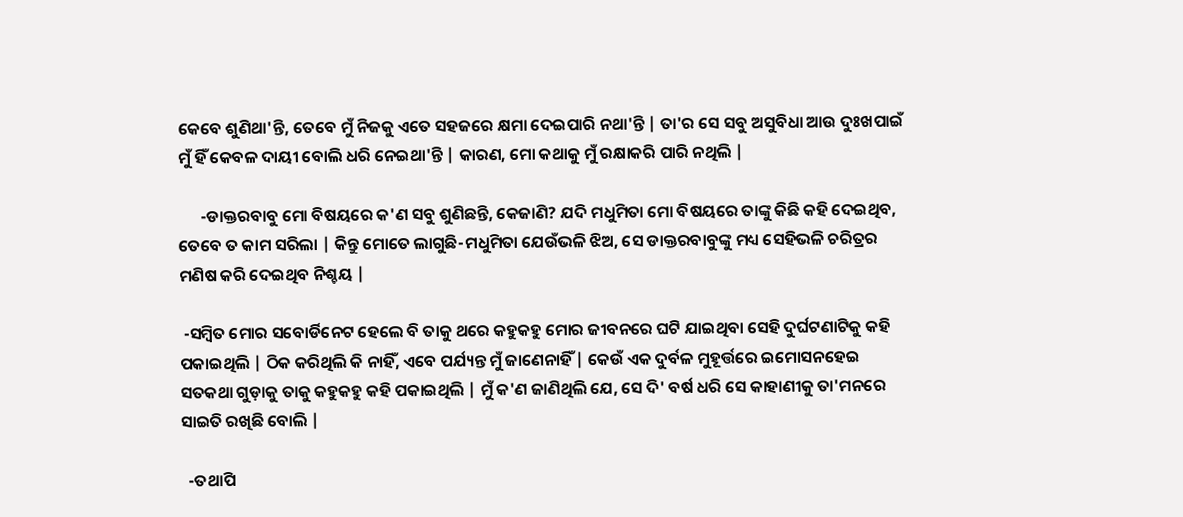କେବେ ଶୁଣିଥା'ନ୍ତି, ତେବେ ମୁଁ ନିଜକୁ ଏତେ ସହଜରେ କ୍ଷମା ଦେଇପାରି ନଥା'ନ୍ତି | ତା'ର ସେ ସବୁ ଅସୁବିଧା ଆଉ ଦୁଃଖପାଇଁ ମୁଁ ହିଁ କେବଳ ଦାୟୀ ବୋଲି ଧରି ନେଇଥା'ନ୍ତି | କାରଣ, ମୋ କଥାକୁ ମୁଁ ରକ୍ଷାକରି ପାରି ନଥିଲି |

      -ଡାକ୍ତରବାବୁ ମୋ ବିଷୟରେ କ'ଣ ସବୁ ଶୁଣିଛନ୍ତି, କେଜାଣି? ଯଦି ମଧୁମିତା ମୋ ବିଷୟରେ ତାଙ୍କୁ କିଛି କହି ଦେଇଥିବ, ତେବେ ତ କାମ ସରିଲା | କିନ୍ତୁ ମୋତେ ଲାଗୁଛି-ମଧୁମିତା ଯେଉଁଭଳି ଝିଅ, ସେ ଡାକ୍ତରବାବୁଙ୍କୁ ମଧ୍ୟ ସେହିଭଳି ଚରିତ୍ରର ମଣିଷ କରି ଦେଇଥିବ ନିଶ୍ଚୟ |

 -ସମ୍ବିତ ମୋର ସବୋର୍ଡିନେଟ ହେଲେ ବି ତାକୁ ଥରେ କହୁକହୁ ମୋର ଜୀବନରେ ଘଟି ଯାଇଥିବା ସେହି ଦୁର୍ଘଟଣାଟିକୁ କହି ପକାଇଥିଲି | ଠିକ କରିଥିଲି କି ନାହିଁ, ଏବେ ପର୍ଯ୍ୟନ୍ତ ମୁଁ ଜାଣେନାହିଁ | କେଉଁ ଏକ ଦୁର୍ବଳ ମୁହୂର୍ତ୍ତରେ ଇମୋସନହେଇ ସତକଥା ଗୁଡ଼ାକୁ ତାକୁ କହୁକହୁ କହି ପକାଇଥିଲି | ମୁଁ କ'ଣ ଜାଣିଥିଲି ଯେ, ସେ ଦି' ବର୍ଷ ଧରି ସେ କାହାଣୀକୁ ତା'ମନରେ ସାଇତି ରଖିଛି ବୋଲି |

  -ତଥାପି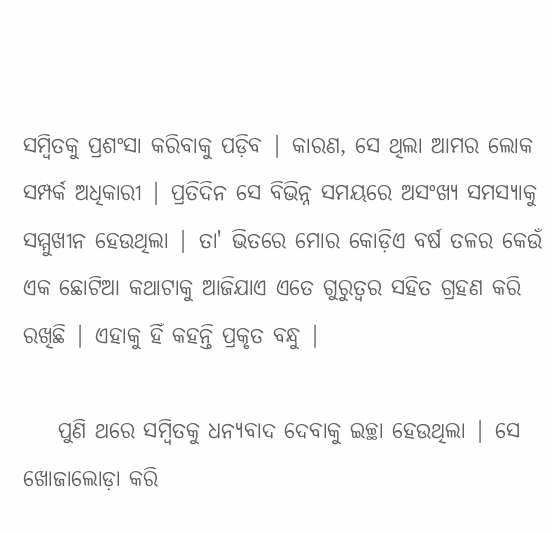ସମ୍ବିତକୁ ପ୍ରଶଂସା କରିବାକୁ ପଡ଼ିବ | କାରଣ, ସେ ଥିଲା ଆମର ଲୋକ ସମ୍ପର୍କ ଅଧିକାରୀ | ପ୍ରତିଦିନ ସେ ବିଭିନ୍ନ ସମୟରେ ଅସଂଖ୍ୟ ସମସ୍ୟାକୁ ସମ୍ମୁଖୀନ ହେଉଥିଲା | ତା' ଭିତରେ ମୋର କୋଡ଼ିଏ ବର୍ଷ ତଳର କେଉଁ ଏକ ଛୋଟିଆ କଥାଟାକୁ ଆଜିଯାଏ ଏତେ ଗୁରୁତ୍ୱର ସହିତ ଗ୍ରହଣ କରି ରଖିଛି | ଏହାକୁ ହିଁ କହନ୍ତି ପ୍ରକୃତ ବନ୍ଧୁ |

    ପୁଣି ଥରେ ସମ୍ବିତକୁ ଧନ୍ୟବାଦ ଦେବାକୁ ଇଚ୍ଛା ହେଉଥିଲା | ସେ ଖୋଜାଲୋଡ଼ା କରି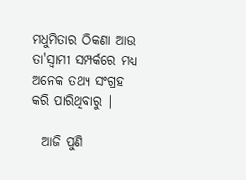ମଧୁମିତାର ଠିକଣା ଆଉ ତା'ସ୍ୱାମୀ ସମ୍ପର୍କରେ ମଧ୍ୟ ଅନେକ ତଥ୍ୟ ସଂଗ୍ରହ କରି ପାରିଥିବାରୁ |

  ଆଜି ପୁଣି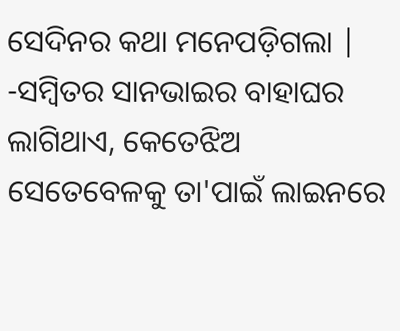ସେଦିନର କଥା ମନେପଡ଼ିଗଲା | -ସମ୍ବିତର ସାନଭାଇର ବାହାଘର ଲାଗିଥାଏ, କେତେଝିଅ ସେତେବେଳକୁ ତା'ପାଇଁ ଲାଇନରେ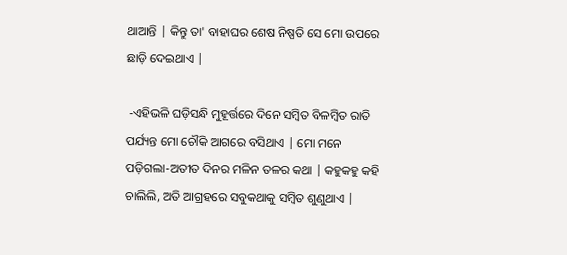ଥାଆନ୍ତି | କିନ୍ତୁ ତା' ବାହାଘର ଶେଷ ନିଷ୍ପତି ସେ ମୋ ଉପରେ ଛାଡ଼ି ଦେଇଥାଏ |

 -ଏହିଭଳି ଘଡ଼ିସନ୍ଧି ମୁହୂର୍ତ୍ତରେ ଦିନେ ସମ୍ବିତ ବିଳମ୍ବିତ ରାତି ପର୍ଯ୍ୟନ୍ତ ମୋ ଚୌକି ଆଗରେ ବସିଥାଏ | ମୋ ମନେ ପଡ଼ିଗଲା-ଅତୀତ ଦିନର ମଳିନ ତଳର କଥା | କହୁକହୁ କହି ଚାଲିଲି, ଅତି ଆଗ୍ରହରେ ସବୁକଥାକୁ ସମ୍ବିତ ଶୁଣୁଥାଏ |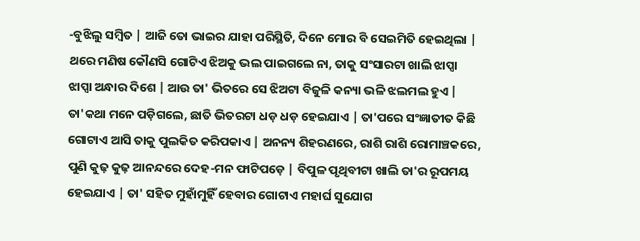-ବୁଝିଲୁ ସମ୍ବିତ | ଆଜି ତୋ ଭାଇର ଯାହା ପରିସ୍ଥିତି, ଦିନେ ମୋର ବି ସେଇମିତି ହେଇଥିଲା | ଥରେ ମଣିଷ କୌଣସି ଗୋଟିଏ ଝିଅକୁ ଭଲ ପାଇଗଲେ ନା, ତାକୁ ସଂସାରଟା ଖାଲି ଝାପ୍ସା ଝାପ୍ସା ଅନ୍ଧାର ଦିଶେ | ଆଉ ତା' ଭିତରେ ସେ ଝିଅଟା ବିଜୁଳି କନ୍ୟା ଭଳି ଝଲମଲ ହୁଏ | ତା'କଥା ମନେ ପଡ଼ିଗଲେ, ଛାତି ଭିତରଟା ଧଡ଼ ଧଡ଼ ହେଇଯାଏ | ତା'ପରେ ସଂଜ୍ଞାତୀତ କିଛି ଗୋଟାଏ ଆସି ତାକୁ ପୁଲକିତ କରିପକାଏ | ଅନନ୍ୟ ଶିହରଣରେ, ରାଶି ରାଶି ରୋମାଞ୍ଚକରେ, ପୁଣି କୁଢ଼ କୁଢ଼ ଆନନ୍ଦରେ ଦେହ-ମନ ଫାଟିପଡ଼େ | ବିପୁଳ ପୃଥିବୀଟା ଖାଲି ତା'ର ରୂପମୟ ହେଇଯାଏ | ତା' ସହିତ ମୁହାଁମୁହିଁ ହେବାର ଗୋଟାଏ ମହାର୍ଘ ସୁଯୋଗ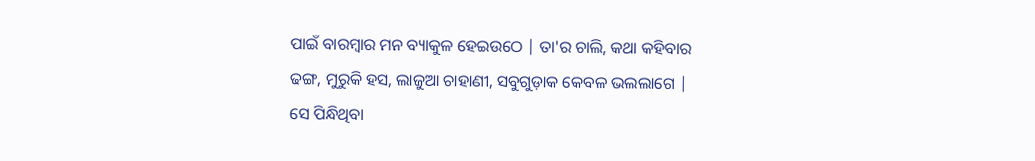ପାଇଁ ବାରମ୍ବାର ମନ ବ୍ୟାକୁଳ ହେଇଉଠେ | ତା'ର ଚାଲି, କଥା କହିବାର ଢଙ୍ଗ, ମୁରୁକି ହସ, ଲାଜୁଆ ଚାହାଣୀ, ସବୁଗୁଡ଼ାକ କେବଳ ଭଲଲାଗେ | ସେ ପିନ୍ଧିଥିବା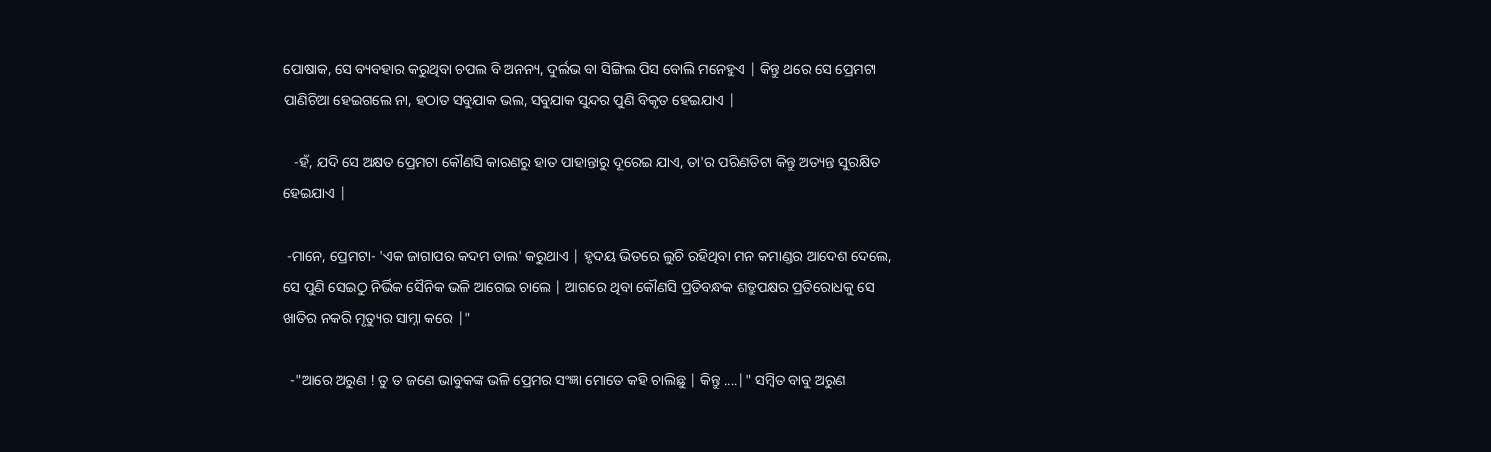ପୋଷାକ, ସେ ବ୍ୟବହାର କରୁଥିବା ଚପଲ ବି ଅନନ୍ୟ, ଦୁର୍ଲଭ ବା ସିଙ୍ଗିଲ ପିସ ବୋଲି ମନେହୁଏ | କିନ୍ତୁ ଥରେ ସେ ପ୍ରେମଟା ପାଣିଚିଆ ହେଇଗଲେ ନା, ହଠାତ ସବୁଯାକ ଭଲ, ସବୁଯାକ ସୁନ୍ଦର ପୁଣି ବିକୃତ ହେଇଯାଏ |

   -ହଁ, ଯଦି ସେ ଅକ୍ଷତ ପ୍ରେମଟା କୌଣସି କାରଣରୁ ହାତ ପାହାନ୍ତାରୁ ଦୂରେଇ ଯାଏ, ତା'ର ପରିଣତିଟା କିନ୍ତୁ ଅତ୍ୟନ୍ତ ସୁରକ୍ଷିତ ହେଇଯାଏ |

 -ମାନେ, ପ୍ରେମଟା- 'ଏକ ଜାଗାପର କଦମ ତାଲ' କରୁଥାଏ | ହୃଦୟ ଭିତରେ ଲୁଚି ରହିଥିବା ମନ କମାଣ୍ଡର ଆଦେଶ ଦେଲେ, ସେ ପୁଣି ସେଇଠୁ ନିର୍ଭିକ ସୈନିକ ଭଳି ଆଗେଇ ଚାଲେ | ଆଗରେ ଥିବା କୌଣସି ପ୍ରତିବନ୍ଧକ ଶତ୍ରୁପକ୍ଷର ପ୍ରତିରୋଧକୁ ସେ ଖାତିର ନକରି ମୃତ୍ୟୁର ସାମ୍ନା କରେ |"

  -"ଆରେ ଅରୁଣ ! ତୁ ତ ଜଣେ ଭାବୁକଙ୍କ ଭଳି ପ୍ରେମର ସଂଜ୍ଞା ମୋତେ କହି ଚାଲିଛୁ | କିନ୍ତୁ ....|" ସମ୍ବିତ ବାବୁ ଅରୁଣ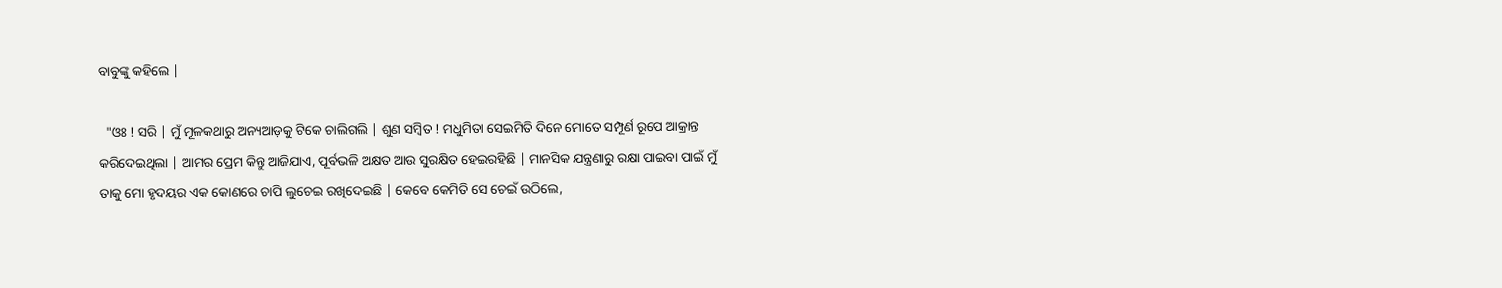ବାବୁଙ୍କୁ କହିଲେ |

  "ଓଃ ! ସରି | ମୁଁ ମୂଳକଥାରୁ ଅନ୍ୟଆଡ଼କୁ ଟିକେ ଚାଲିଗଲି | ଶୁଣ ସମ୍ବିତ ! ମଧୁମିତା ସେଇମିତି ଦିନେ ମୋତେ ସମ୍ପୂର୍ଣ ରୂପେ ଆକ୍ରାନ୍ତ କରିଦେଇଥିଲା | ଆମର ପ୍ରେମ କିନ୍ତୁ ଆଜିଯାଏ, ପୂର୍ବଭଳି ଅକ୍ଷତ ଆଉ ସୁରକ୍ଷିତ ହେଇରହିଛି | ମାନସିକ ଯନ୍ତ୍ରଣାରୁ ରକ୍ଷା ପାଇବା ପାଇଁ ମୁଁ ତାକୁ ମୋ ହୃଦୟର ଏକ କୋଣରେ ଚାପି ଲୁଚେଇ ରଖିଦେଇଛି | କେବେ କେମିତି ସେ ଚେଇଁ ଉଠିଲେ,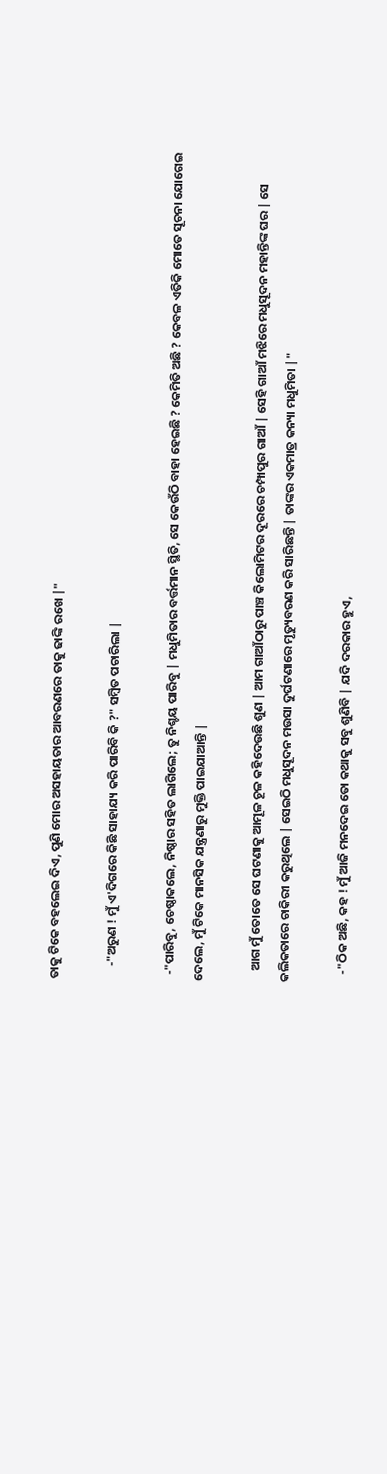ତାକୁ ଟିକେ ବହଲେଇ ଦିଏ, ପୁଣି ମୋର ଅସହାୟତାର ଆବରଣରେ ତାକୁ ଢାଙ୍କି ରଖେ |"

     -"ଅରୁଣ ! ମୁଁ ଏ'ଦିଗରେ କିଛି ସାହାଯ୍ୟ କରି ପାରିବି କି ?" ସମ୍ବିତ ପଚାରିଲା |

  -"ପାରିବୁ, ଚେଷ୍ଠାକଲେ, ନିଷ୍ଠାର ସହିତ ଲାଗିଲେ; ତୁ ନିଶ୍ଚୟ ପାରିବୁ | ମଧୁମିତାର ବର୍ତ୍ତମାନ ସ୍ଥିତି, ସେ କେଉଁଠି ବାହା ହେଇଛି ? କେମିତି ଅଛି ? କେବଳ ଏତିକି ମୋତେ ସୂଚନା ଯୋଗେଇ ଦେଲେ, ମୁଁ ଟିକେ ମାନସିକ ଯନ୍ତ୍ରଣାରୁ ମୁକ୍ତି ପାଇଯାଆନ୍ତି |

    ଆଗ ମୁଁ ତୋତେ ସେ ଘଟଣାକୁ ଆମୂଳ ଚୂଳ କହିଦେଉଛି ଶୁଣ | ଆମ ଗାଆଁଠାରୁ ପାଞ୍ଚ କିଲୋମିଟର ଦୂରରେ ଚମ୍ପାପୁର ଗାଆଁ | ସେହି ଗାଆଁ ମଝିରେ ମଧୁସୂଦନ ମହାନ୍ତିଙ୍କ ଘର | ସେ କଲିକତାରେ ଚାକିରୀ କରୁଥିଲେ | ସେଇଠି ମଧୁସୂଦନ ମଉସା ଦୁର୍ଘଟଣାରେ ମୃତ୍ୟୁବରଣ କରି ସାରିଛନ୍ତି | ତାଙ୍କର ଏକମାତ୍ର କନ୍ୟା ମଧୁମିତା |"

   -"ଠିକ ଅଛି, କହ ! ମୁଁ ଆଜି ମନଦେଇ ତୋ କଥାକୁ ସବୁ ଶୁଣିବି | ଯଦି ଦରକାର ହୁଏ,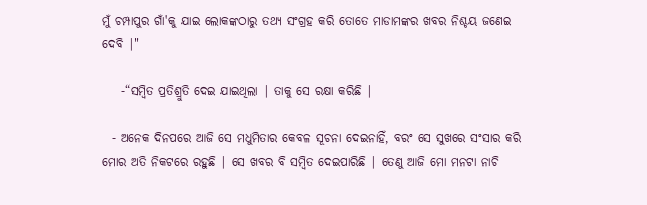ମୁଁ ଚମ୍ପାପୁର ଗାଁ'କୁ ଯାଇ ଲୋକଙ୍କଠାରୁ ତଥ୍ୟ ସଂଗ୍ରହ କରି ତୋତେ ମାଡାମଙ୍କର ଖବର ନିଶ୍ଚୟ ଜଣେଇ ଦେବି |"

    -“ସମ୍ବିତ ପ୍ରତିଶ୍ରୁତି ଦେଇ ଯାଇଥିଲା | ତାକୁ ସେ ରକ୍ଷା କରିଛି |

  - ଅନେକ ଦିନପରେ ଆଜି ସେ ମଧୁମିତାର କେବଳ ସୂଚନା ଦେଇନାହିଁ, ବରଂ ସେ ସୁଖରେ ସଂସାର କରି ମୋର ଅତି ନିକଟରେ ରହୁଛି | ସେ ଖବର ବି ସମ୍ବିତ ଦେଇପାରିଛି | ତେଣୁ ଆଜି ମୋ ମନଟା ନାଚି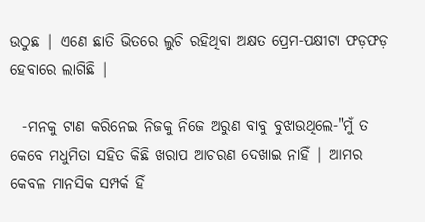ଉଠୁଛ | ଏଣେ ଛାତି ଭିତରେ ଲୁଚି ରହିଥିବା ଅକ୍ଷତ ପ୍ରେମ-ପକ୍ଷୀଟା ଫଡ଼ଫଡ଼ ହେବାରେ ଲାଗିଛି |

  -ମନକୁ ଟାଣ କରିନେଇ ନିଜକୁ ନିଜେ ଅରୁଣ ବାବୁ ବୁଝାଉଥିଲେ-"ମୁଁ ତ କେବେ ମଧୁମିତା ସହିତ କିଛି ଖରାପ ଆଚରଣ ଦେଖାଇ ନାହିଁ | ଆମର କେବଳ ମାନସିକ ସମ୍ପର୍କ ହିଁ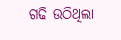ଗଢି ଉଠିଥିଲା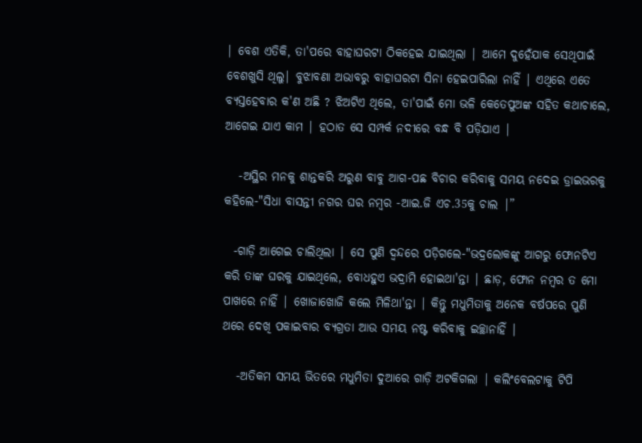| ବେଶ ଏତିକି, ତା'ପରେ ବାହାଘରଟା ଠିକହେଇ ଯାଇଥିଲା | ଆମେ ଦୁହେଁଯାକ ସେଥିପାଇଁ ବେଶଖୁସି ଥିଲୁ| ବୁଝାବଣା ଅଭାବରୁ ବାହାଘରଟା ସିନା ହେଇପାରିଲା ନାହିଁ | ଏଥିରେ ଏତେ ବ୍ୟସ୍ତହେବାର କ'ଣ ଅଛି ? ଝିଅଟିଏ ଥିଲେ, ତା'ପାଇଁ ମୋ ଭଳି କେତେପୁଅଙ୍କ ସହିତ କଥାଚାଲେ, ଆଗେଇ ଯାଏ କାମ | ହଠାତ ସେ ସମ୍ପର୍କ ନଦୀରେ ବନ୍ଧ ବି ପଡ଼ିଯାଏ |

   -ଅସ୍ଥିର ମନକୁ ଶାନ୍ତକରି ଅରୁଣ ବାବୁ ଆଗ-ପଛ ବିଚାର କରିବାକୁ ସମୟ ନଦେଇ ଡ୍ରାଇଭରକୁ କହିଲେ-"ସିଧା ବାସନ୍ତୀ ନଗର ଘର ନମ୍ବର -ଆଇ.ଜି ଏଚ.35କୁ ଚାଲ |”

  -ଗାଡ଼ି ଆଗେଇ ଚାଲିଥିଲା | ସେ ପୁଣି ଦ୍ଵନ୍ଦରେ ପଡ଼ିଗଲେ-"ଭଦ୍ରଲୋକଙ୍କୁ ଆଗରୁ ଫୋନଟିଏ କରି ତାଙ୍କ ଘରକୁ ଯାଇଥିଲେ, ବୋଧହୁଏ ଭଦ୍ରାମି ହୋଇଥା'ନ୍ତା | ଛାଡ଼, ଫୋନ ନମ୍ବର ତ ମୋ ପାଖରେ ନାହିଁ | ଖୋଜାଖୋଜି କଲେ ମିଳିଥା'ନ୍ତା | କିନ୍ତୁ ମଧୁମିତାକୁ ଅନେକ ବର୍ଷପରେ ପୁଣି ଥରେ ଦେଖି ପକାଇବାର ବ୍ୟଗ୍ରତା ଆଉ ସମୟ ନଷ୍ଟ କରିବାକୁ ଇଚ୍ଛାନାହିଁ |

   -ଅତିକମ ସମୟ ଭିତରେ ମଧୁମିତା ଦୁଆରେ ଗାଡ଼ି ଅଟକିଗଲା | କଲିଂବେଲଟାକୁ ଟିପି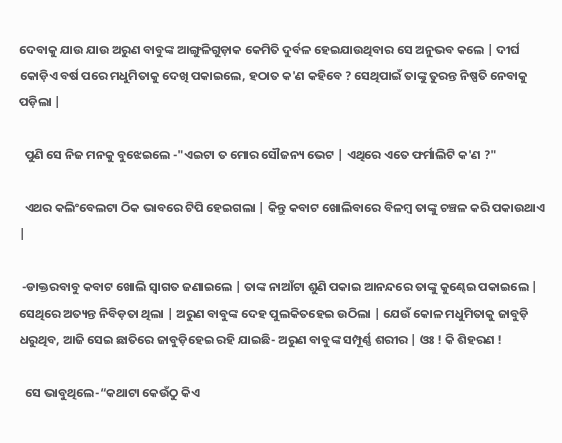ଦେବାକୁ ଯାଉ ଯାଉ ଅରୁଣ ବାବୁଙ୍କ ଆଙ୍ଗୁଳିଗୁଡ଼ାକ କେମିତି ଦୁର୍ବଳ ହେଇଯାଉଥିବାର ସେ ଅନୁଭବ କଲେ | ଦୀର୍ଘ କୋଡ଼ିଏ ବର୍ଷ ପରେ ମଧୁମିତାକୁ ଦେଖି ପକାଇଲେ, ହଠାତ କ'ଣ କହିବେ ? ସେଥିପାଇଁ ତାଙ୍କୁ ତୁରନ୍ତ ନିଷ୍ପତି ନେବାକୁ ପଡ଼ିଲା |

  ପୁଣି ସେ ନିଜ ମନକୁ ବୁଝେଇଲେ -"ଏଇଟା ତ ମୋର ସୌଜନ୍ୟ ଭେଟ | ଏଥିରେ ଏତେ ଫର୍ମାଲିଟି କ'ଣ ?"

  ଏଥର କଲିଂବେଲଟା ଠିକ ଭାବରେ ଟିପି ହେଇଗଲା | କିନ୍ତୁ କବାଟ ଖୋଲିବାରେ ବିଳମ୍ବ ତାଙ୍କୁ ଚଞ୍ଚଳ କରି ପକାଉଥାଏ |

 -ଡାକ୍ତରବାବୁ କବାଟ ଖୋଲି ସ୍ୱାଗତ ଜଣାଇଲେ | ତାଙ୍କ ନାଆଁଟା ଶୁଣି ପକାଇ ଆନନ୍ଦରେ ତାଙ୍କୁ କୁଣ୍ଢେଇ ପକାଇଲେ | ସେଥିରେ ଅତ୍ୟନ୍ତ ନିବିଡ଼ତା ଥିଲା | ଅରୁଣ ବାବୁଙ୍କ ଦେହ ପୁଲକିତହେଇ ଉଠିଲା | ଯେଉଁ କୋଳ ମଧୁମିତାକୁ ଜାବୁଡ଼ି ଧରୁଥିବ, ଆଜି ସେଇ ଛାତିରେ ଜାବୁଡ଼ିହେଇ ରହି ଯାଇଛି- ଅରୁଣ ବାବୁଙ୍କ ସମ୍ପୂର୍ଣ୍ଣ ଶରୀର | ଓଃ ! କି ଶିହରଣ !

  ସେ ଭାବୁଥିଲେ-“କଥାଟା କେଉଁଠୁ କିଏ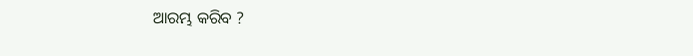ଆରମ୍ଭ କରିବ ?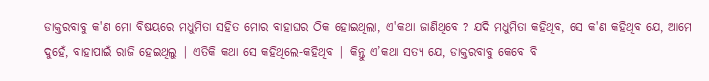ଡାକ୍ତରବାବୁ କ'ଣ ମୋ ବିଷୟରେ ମଧୁମିତା ସହିତ ମୋର ବାହାଘର ଠିକ ହୋଇଥିଲା, ଏ'କଥା ଜାଣିଥିବେ ? ଯଦି ମଧୁମିତା କହିଥିବ, ସେ କ'ଣ କହିଥିବ ଯେ, ଆମେ ଦୁହେଁ, ବାହାପାଇଁ ରାଜି ହେଇଥିଲୁ | ଏତିକି କଥା ସେ କହିଥିଲେ-କହିଥିବ | କିନ୍ତୁ ଏ’କଥା ସତ୍ୟ ଯେ, ଡାକ୍ତରବାବୁ କେବେ ବି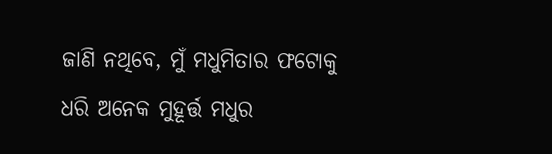ଜାଣି ନଥିବେ, ମୁଁ ମଧୁମିତାର ଫଟୋକୁ ଧରି ଅନେକ ମୁହୂର୍ତ୍ତ ମଧୁର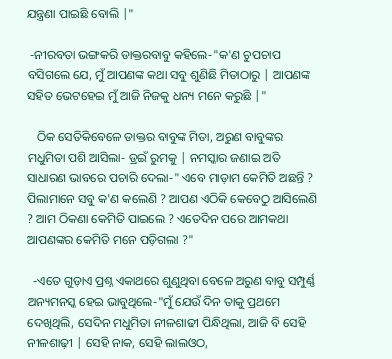ଯନ୍ତ୍ରଣା ପାଇଛି ବୋଲି |"

 -ନୀରବତା ଭଙ୍ଗକରି ଡାକ୍ତରବାବୁ କହିଲେ-"କ'ଣ ଚୁପଚାପ ବସିଗଲେ ଯେ, ମୁଁ ଆପଣଙ୍କ କଥା ସବୁ ଶୁଣିଛି ମିତାଠାରୁ | ଆପଣଙ୍କ ସହିତ ଭେଟହେଇ ମୁଁ ଆଜି ନିଜକୁ ଧନ୍ୟ ମନେ କରୁଛି |"

   ଠିକ ସେତିକିବେଳେ ଡାକ୍ତର ବାବୁଙ୍କ ମିତା, ଅରୁଣ ବାବୁଙ୍କର ମଧୁମିତା ପଶି ଆସିଲା- ଡ୍ରଇଁ ରୁମକୁ | ନମସ୍କାର ଜଣାଇ ଅତି ସାଧାରଣ ଭାବରେ ପଚାରି ଦେଲା-" ଏବେ ମାଡ଼ାମ କେମିତି ଅଛନ୍ତି ? ପିଲାମାନେ ସବୁ କ'ଣ କଲେଣି ? ଆପଣ ଏଠିକି କେବେଠୁ ଆସିଲେଣି ? ଆମ ଠିକଣା କେମିତି ପାଇଲେ ? ଏତେଦିନ ପରେ ଆମକଥା ଆପଣଙ୍କର କେମିତି ମନେ ପଡ଼ିଗଲା ?"

  -ଏତେ ଗୁଡ଼ାଏ ପ୍ରଶ୍ନ ଏକାଥରେ ଶୁଣୁଥିବା ବେଳେ ଅରୁଣ ବାବୁ ସମ୍ପୁର୍ଣ୍ଣ ଅନ୍ୟମନସ୍କ ହେଇ ଭାବୁଥିଲେ-"ମୁଁ ଯେଉଁ ଦିନ ତାକୁ ପ୍ରଥମେ ଦେଖିଥିଲି, ସେଦିନ ମଧୁମିତା ନୀଳଶାଢୀ ପିନ୍ଧିଥିଲା, ଆଜି ବି ସେହି ନୀଳଶାଢ଼ୀ | ସେହି ନାକ, ସେହି ଲାଲଓଠ,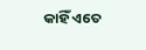କାହିଁ ଏତେ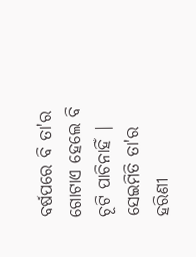ବର୍ଷପରେ ବି ତା'ର ଗୋଟାଏ ହେଲେ ବି ଚୂଟି ପାଚିନାହିଁ | ସେଇମିତି ତା'ର ହରିଣୀ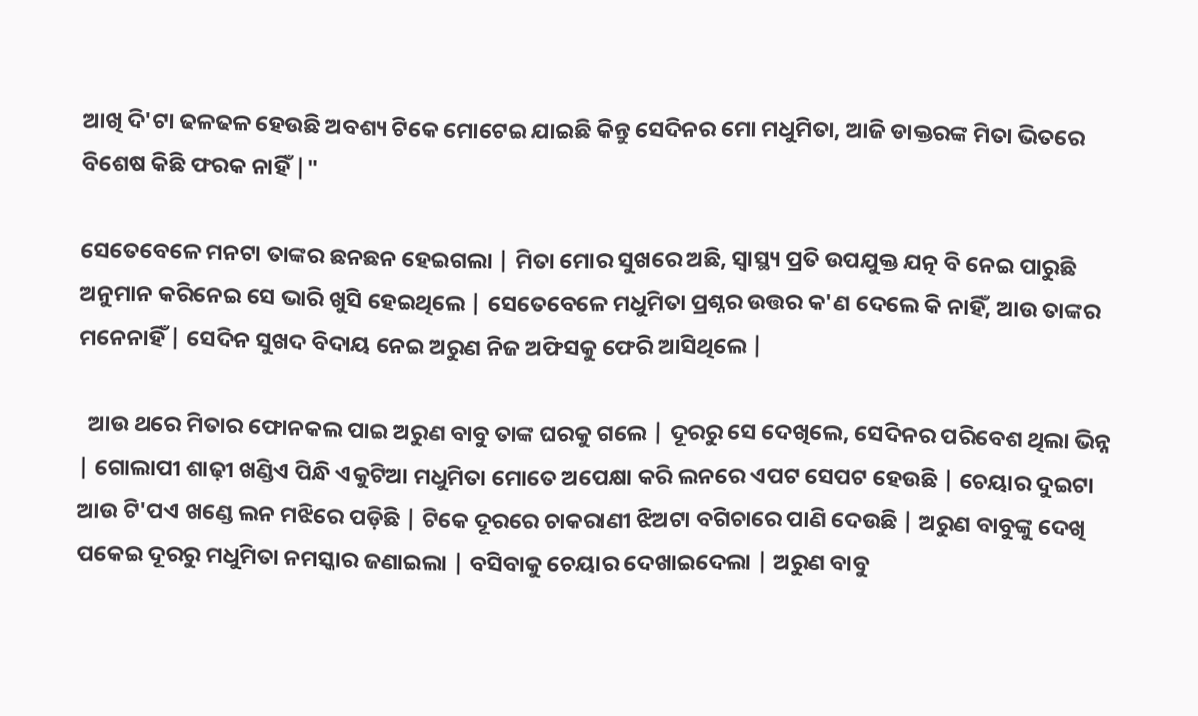ଆଖି ଦି'ଟା ଢଳଢଳ ହେଉଛି ଅବଶ୍ୟ ଟିକେ ମୋଟେଇ ଯାଇଛି କିନ୍ତୁ ସେଦିନର ମୋ ମଧୁମିତା, ଆଜି ଡାକ୍ତରଙ୍କ ମିତା ଭିତରେ ବିଶେଷ କିଛି ଫରକ ନାହିଁ |"

ସେତେବେଳେ ମନଟା ତାଙ୍କର ଛନଛନ ହେଇଗଲା | ମିତା ମୋର ସୁଖରେ ଅଛି, ସ୍ୱାସ୍ଥ୍ୟ ପ୍ରତି ଉପଯୁକ୍ତ ଯତ୍ନ ବି ନେଇ ପାରୁଛି ଅନୁମାନ କରିନେଇ ସେ ଭାରି ଖୁସି ହେଇଥିଲେ | ସେତେବେଳେ ମଧୁମିତା ପ୍ରଶ୍ନର ଉତ୍ତର କ'ଣ ଦେଲେ କି ନାହିଁ, ଆଉ ତାଙ୍କର ମନେନାହିଁ | ସେଦିନ ସୁଖଦ ବିଦାୟ ନେଇ ଅରୁଣ ନିଜ ଅଫିସକୁ ଫେରି ଆସିଥିଲେ |

  ଆଉ ଥରେ ମିତାର ଫୋନକଲ ପାଇ ଅରୁଣ ବାବୁ ତାଙ୍କ ଘରକୁ ଗଲେ | ଦୂରରୁ ସେ ଦେଖିଲେ, ସେଦିନର ପରିବେଶ ଥିଲା ଭିନ୍ନ | ଗୋଲାପୀ ଶାଢ଼ୀ ଖଣ୍ଡିଏ ପିନ୍ଧି ଏକୁଟିଆ ମଧୁମିତା ମୋତେ ଅପେକ୍ଷା କରି ଲନରେ ଏପଟ ସେପଟ ହେଉଛି | ଚେୟାର ଦୁଇଟା ଆଉ ଟି'ପଏ ଖଣ୍ଡେ ଲନ ମଝିରେ ପଡ଼ିଛି | ଟିକେ ଦୂରରେ ଚାକରାଣୀ ଝିଅଟା ବଗିଚାରେ ପାଣି ଦେଉଛି | ଅରୁଣ ବାବୁଙ୍କୁ ଦେଖି ପକେଇ ଦୂରରୁ ମଧୁମିତା ନମସ୍କାର ଜଣାଇଲା | ବସିବାକୁ ଚେୟାର ଦେଖାଇଦେଲା | ଅରୁଣ ବାବୁ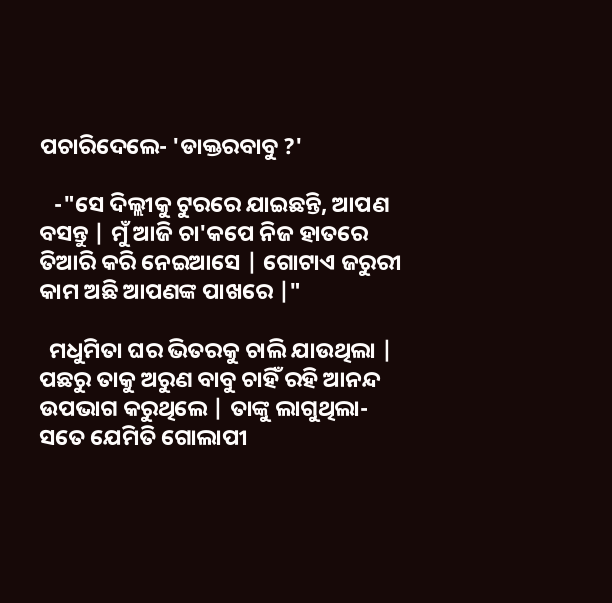ପଚାରିଦେଲେ- 'ଡାକ୍ତରବାବୁ ?'

   -"ସେ ଦିଲ୍ଲୀକୁ ଟୁରରେ ଯାଇଛନ୍ତି, ଆପଣ ବସନ୍ତୁ | ମୁଁ ଆଜି ଚା'କପେ ନିଜ ହାତରେ ତିଆରି କରି ନେଇଆସେ | ଗୋଟାଏ ଜରୁରୀ କାମ ଅଛି ଆପଣଙ୍କ ପାଖରେ |"

  ମଧୁମିତା ଘର ଭିତରକୁ ଚାଲି ଯାଉଥିଲା | ପଛରୁ ତାକୁ ଅରୁଣ ବାବୁ ଚାହିଁ ରହି ଆନନ୍ଦ ଉପଭାଗ କରୁଥିଲେ | ତାଙ୍କୁ ଲାଗୁଥିଲା-ସତେ ଯେମିତି ଗୋଲାପୀ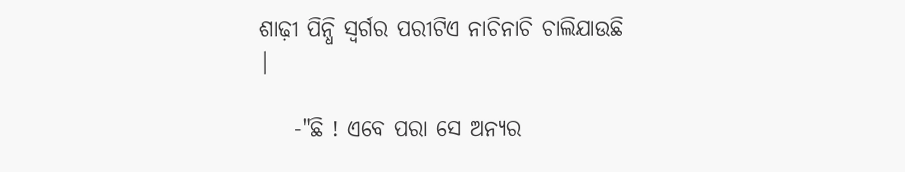ଶାଢ଼ୀ ପିନ୍ଧି ସ୍ୱର୍ଗର ପରୀଟିଏ ନାଚିନାଚି ଚାଲିଯାଉଛି |

    -"ଛି ! ଏବେ ପରା ସେ ଅନ୍ୟର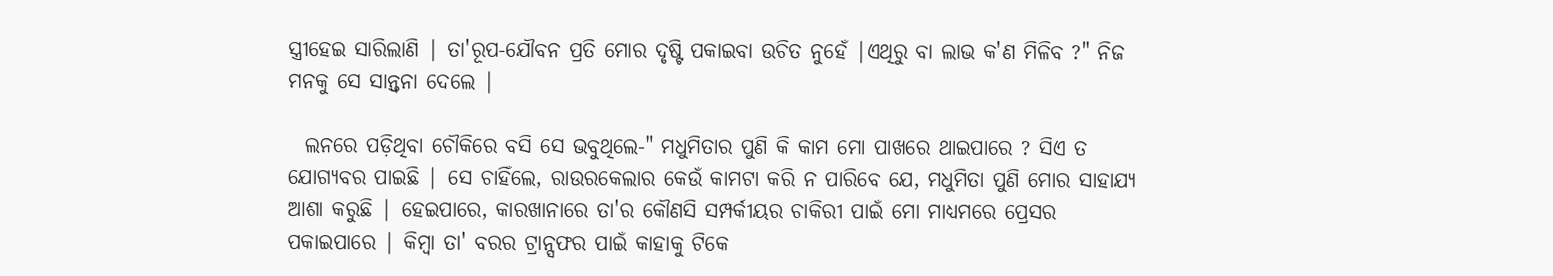ସ୍ତ୍ରୀହେଇ ସାରିଲାଣି | ତା'ରୂପ-ଯୌବନ ପ୍ରତି ମୋର ଦୃଷ୍ଟି ପକାଇବା ଉଚିତ ନୁହେଁ |ଏଥିରୁ ବା ଲାଭ କ'ଣ ମିଳିବ ?" ନିଜ ମନକୁ ସେ ସାନ୍ତ୍ୱନା ଦେଲେ |

  ଲନରେ ପଡ଼ିଥିବା ଚୌକିରେ ବସି ସେ ଭବୁଥିଲେ-" ମଧୁମିତାର ପୁଣି କି କାମ ମୋ ପାଖରେ ଥାଇପାରେ ? ସିଏ ତ ଯୋଗ୍ୟବର ପାଇଛି | ସେ ଚାହିଁଲେ, ରାଉରକେଲାର କେଉଁ କାମଟା କରି ନ ପାରିବେ ଯେ, ମଧୁମିତା ପୁଣି ମୋର ସାହାଯ୍ୟ ଆଶା କରୁଛି | ହେଇପାରେ, କାରଖାନାରେ ତା'ର କୌଣସି ସମ୍ପର୍କୀୟର ଚାକିରୀ ପାଇଁ ମୋ ମାଧ୍ୟମରେ ପ୍ରେସର ପକାଇପାରେ | କିମ୍ବା ତା' ବରର ଟ୍ରାନ୍ସଫର ପାଇଁ କାହାକୁ ଟିକେ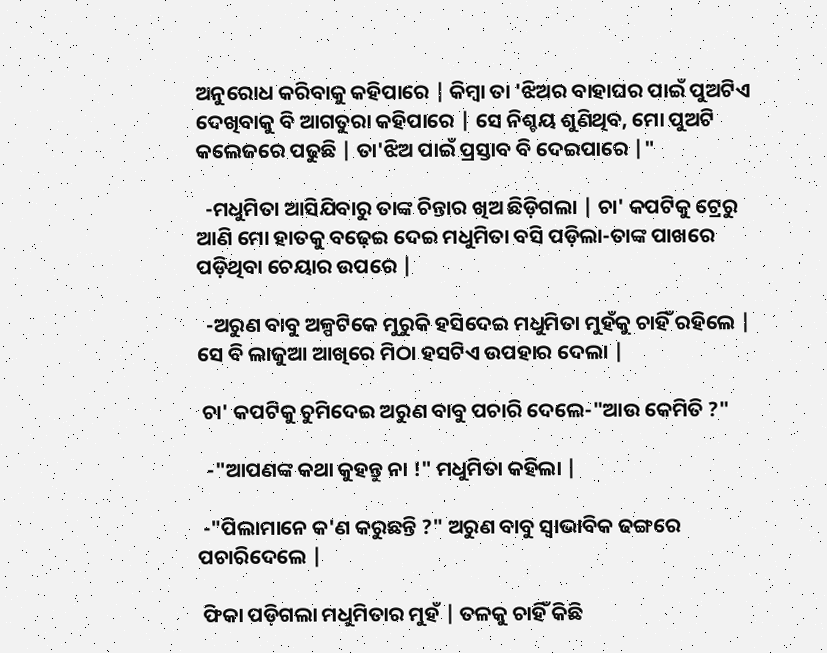ଅନୁରୋଧ କରିବାକୁ କହିପାରେ | କିମ୍ବା ତା 'ଝିଅର ବାହାଘର ପାଇଁ ପୁଅଟିଏ ଦେଖିବାକୁ ବି ଆଗତୁରା କହିପାରେ | ସେ ନିଶ୍ଚୟ ଶୁଣିଥିବ, ମୋ ପୁଅଟି କଲେଜରେ ପଢୁଛି | ତା'ଝିଅ ପାଇଁ ପ୍ରସ୍ତାବ ବି ଦେଇପାରେ |"

  -ମଧୁମିତା ଆସିଯିବାରୁ ତାଙ୍କ ଚିନ୍ତାର ଖିଅ ଛିଡ଼ିଗଲା | ଚା' କପଟିକୁ ଟ୍ରେରୁ ଆଣି ମୋ ହାତକୁ ବଢ଼େଇ ଦେଇ ମଧୁମିତା ବସି ପଡ଼ିଲା-ତାଙ୍କ ପାଖରେ ପଡ଼ିଥିବା ଚେୟାର ଉପରେ |

  -ଅରୁଣ ବାବୁ ଅଳ୍ପଟିକେ ମୁରୁକି ହସିଦେଇ ମଧୁମିତା ମୁହଁକୁ ଚାହିଁ ରହିଲେ | ସେ ବି ଲାଜୁଆ ଆଖିରେ ମିଠା ହସଟିଏ ଉପହାର ଦେଲା |

 ଚା' କପଟିକୁ ଚୁମିଦେଇ ଅରୁଣ ବାବୁ ପଚାରି ଦେଲେ-"ଆଉ କେମିତି ?"

  -"ଆପଣଙ୍କ କଥା କୁହନ୍ତୁ ନା !" ମଧୁମିତା କହିଲା |

 -"ପିଲାମାନେ କ'ଣ କରୁଛନ୍ତି ?" ଅରୁଣ ବାବୁ ସ୍ୱାଭାବିକ ଢଙ୍ଗରେ ପଚାରିଦେଲେ |

 ଫିକା ପଡ଼ିଗଲା ମଧୁମିତାର ମୁହଁ | ତଳକୁ ଚାହିଁ କିଛି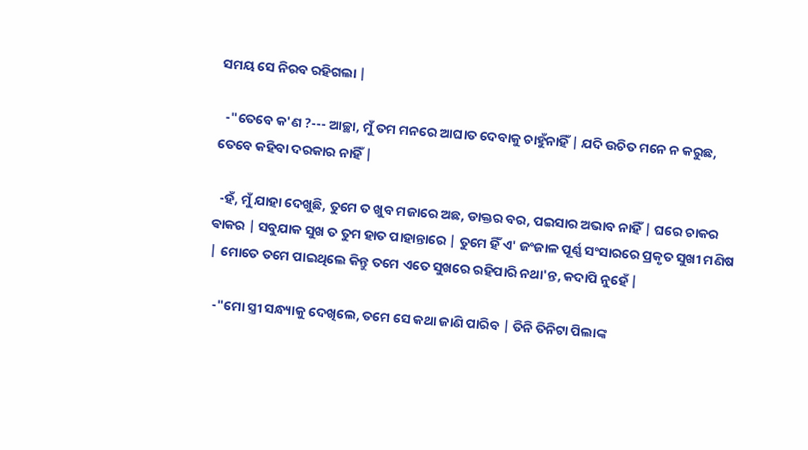ସମୟ ସେ ନିରବ ରହିଗଲା |

  -"ତେବେ କ'ଣ ?--- ଆଚ୍ଛା, ମୁଁ ତମ ମନରେ ଆଘାତ ଦେବାକୁ ଚାହୁଁନାହିଁ | ଯଦି ଉଚିତ ମନେ ନ କରୁଛ, ତେବେ କହିବା ଦରକାର ନାହିଁ |

  -ହଁ, ମୁଁ ଯାହା ଦେଖୁଛି, ତୁମେ ତ ଖୁବ ମଜାରେ ଅଛ, ଡାକ୍ତର ବର, ପଇସାର ଅଭାବ ନାହିଁ | ଘରେ ଚାକର ଵାକର | ସବୁଯାକ ସୁଖ ତ ତୁମ ହାତ ପାହାନ୍ତାରେ | ତୁମେ ହିଁ ଏ' ଜଂଜାଳ ପୂର୍ଣ୍ଣ ସଂସାରରେ ପ୍ରକୃତ ସୁଖୀ ମଣିଷ | ମୋତେ ତମେ ପାଇଥିଲେ କିନ୍ତୁ ତମେ ଏତେ ସୁଖରେ ରହିପାରି ନଥା'ନ୍ତ, କଦାପି ନୁହେଁ |

  -"ମୋ ସ୍ତ୍ରୀ ସନ୍ଧ୍ୟାକୁ ଦେଖିଲେ, ତମେ ସେ କଥା ଜାଣି ପାରିବ | ତିନି ତିନିଟା ପିଲାଙ୍କ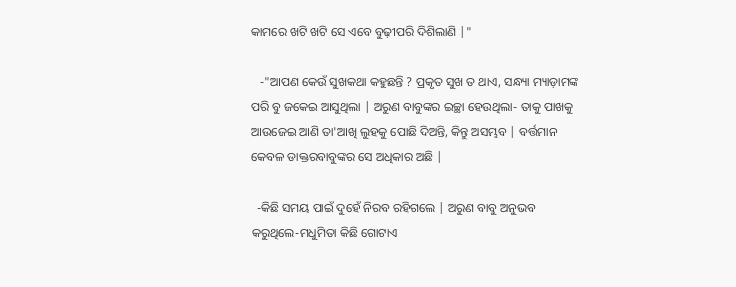କାମରେ ଖଟି ଖଟି ସେ ଏବେ ବୁଢ଼ୀପରି ଦିଶିଲାଣି |"

   -"ଆପଣ କେଉଁ ସୁଖକଥା କହୁଛନ୍ତି ? ପ୍ରକୃତ ସୁଖ ତ ଥାଏ, ସନ୍ଧ୍ୟା ମ୍ୟାଡ଼ାମଙ୍କ ପରି ବୁ ଜକେଇ ଆସୁଥିଲା | ଅରୁଣ ବାବୁଙ୍କର ଇଚ୍ଛା ହେଉଥିଲା- ତାକୁ ପାଖକୁ ଆଉଜେଇ ଆଣି ତା'ଆଖି ଲୁହକୁ ପୋଛି ଦିଅନ୍ତି, କିନ୍ତୁ ଅସମ୍ଭବ | ବର୍ତ୍ତମାନ କେବଳ ଡାକ୍ତରବାବୁଙ୍କର ସେ ଅଧିକାର ଅଛି |

  -କିଛି ସମୟ ପାଇଁ ଦୁହେଁ ନିରବ ରହିଗଲେ | ଅରୁଣ ବାବୁ ଅନୁଭବ କରୁଥିଲେ-ମଧୁମିତା କିଛି ଗୋଟାଏ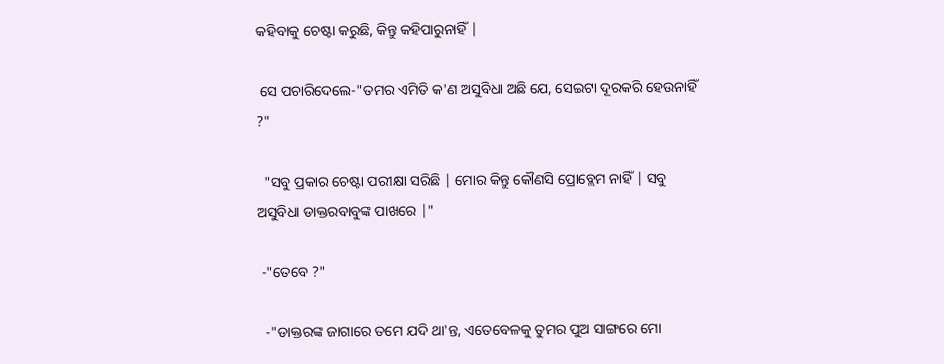କହିବାକୁ ଚେଷ୍ଟା କରୁଛି, କିନ୍ତୁ କହିପାରୁନାହିଁ |

 ସେ ପଚାରିଦେଲେ-"ତମର ଏମିତି କ'ଣ ଅସୁବିଧା ଅଛି ଯେ, ସେଇଟା ଦୂରକରି ହେଉନାହିଁ ?"

  "ସବୁ ପ୍ରକାର ଚେଷ୍ଟା ପରୀକ୍ଷା ସରିଛି | ମୋର କିନ୍ତୁ କୌଣସି ପ୍ରୋବ୍ଲେମ ନାହିଁ | ସବୁ ଅସୁବିଧା ଡାକ୍ତରବାବୁଙ୍କ ପାଖରେ |"

 -"ତେବେ ?"

  -"ଡାକ୍ତରଙ୍କ ଜାଗାରେ ତମେ ଯଦି ଥା'ନ୍ତ, ଏତେବେଳକୁ ତୁମର ପୁଅ ସାଙ୍ଗରେ ମୋ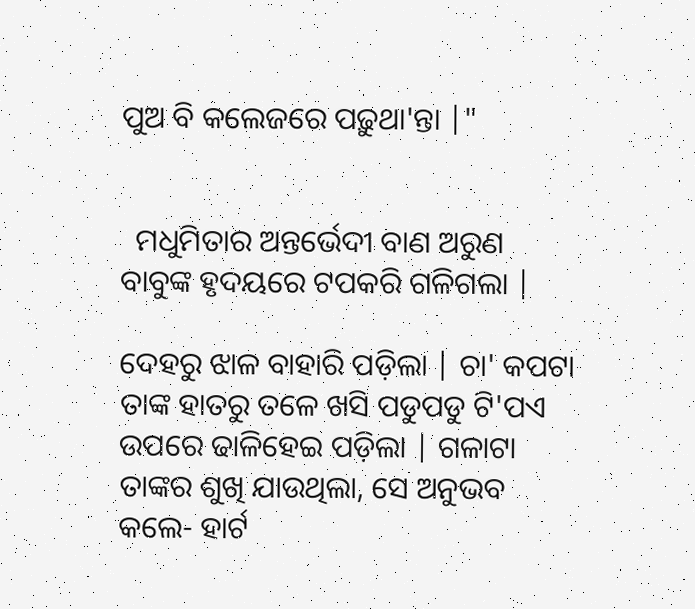ପୁଅ ବି କଲେଜରେ ପଢ଼ୁଥା'ନ୍ତା |"


  ମଧୁମିତାର ଅନ୍ତର୍ଭେଦୀ ବାଣ ଅରୁଣ ବାବୁଙ୍କ ହୃଦୟରେ ଟପକରି ଗଳିଗଲା |

ଦେହରୁ ଝାଳ ବାହାରି ପଡ଼ିଲା | ଚା' କପଟା ତାଙ୍କ ହାତରୁ ତଳେ ଖସି ପଡୁପଡୁ ଟି'ପଏ ଉପରେ ଢାଳିହେଇ ପଡ଼ିଲା | ଗଳାଟା ତାଙ୍କର ଶୁଖି ଯାଉଥିଲା, ସେ ଅନୁଭବ କଲେ- ହାର୍ଟ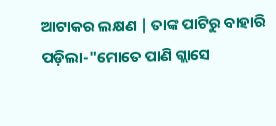ଆଟାକର ଲକ୍ଷଣ | ତାଙ୍କ ପାଟିରୁ ବାହାରି ପଡ଼ିଲା-"ମୋତେ ପାଣି ଗ୍ଲାସେ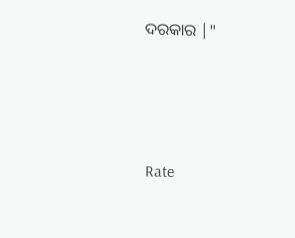ଦରକାର |"





Rate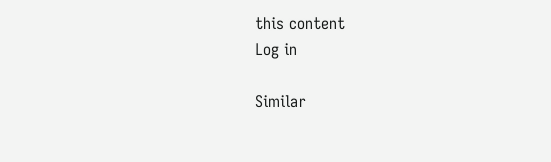this content
Log in

Similar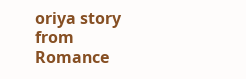oriya story from Romance